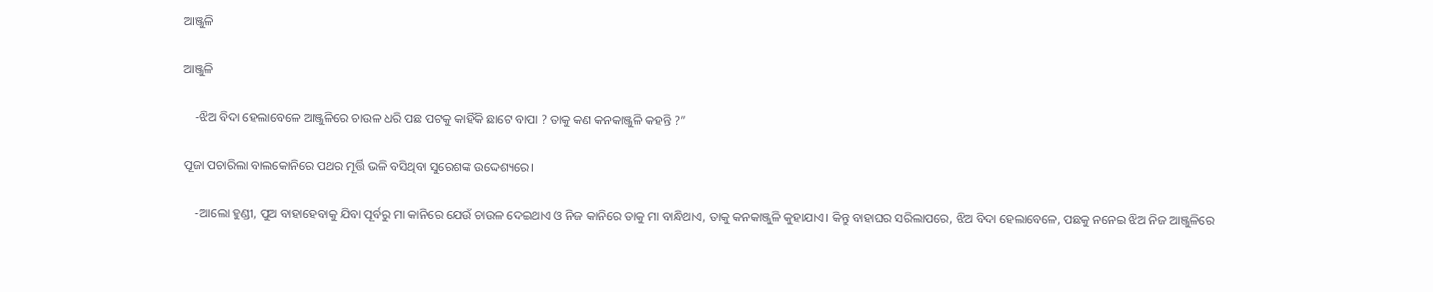ଆଞ୍ଜୁଳି

ଆଞ୍ଜୁଳି

    -ଝିଅ ବିଦା ହେଲାବେଳେ ଆଞ୍ଜୁଳିରେ ଚାଉଳ ଧରି ପଛ ପଟକୁ କାହିଁକି ଛାଟେ ବାପା ? ତାକୁ କଣ କନକାଞ୍ଜୁଳି କହନ୍ତି ?”

ପୂଜା ପଚାରିଲା ବାଲକୋନିରେ ପଥର ମୂର୍ତ୍ତି ଭଳି ବସିଥିବା ସୁରେଶଙ୍କ ଉଦ୍ଦେଶ୍ୟରେ।

    -ଆଲୋ ହୁଣ୍ଡୀ, ପୁଅ ବାହାହେବାକୁ ଯିବା ପୂର୍ବରୁ ମା କାନିରେ ଯେଉଁ ଚାଉଳ ଦେଇଥାଏ ଓ ନିଜ କାନିରେ ତାକୁ ମା ବାନ୍ଧିଥାଏ, ତାକୁ କନକାଞ୍ଜୁଳି କୁହାଯାଏ। କିନ୍ତୁ ବାହାଘର ସରିଲାପରେ, ଝିଅ ବିଦା ହେଲାବେଳେ, ପଛକୁ ନନେଇ ଝିଅ ନିଜ ଆଞ୍ଜୁଳିରେ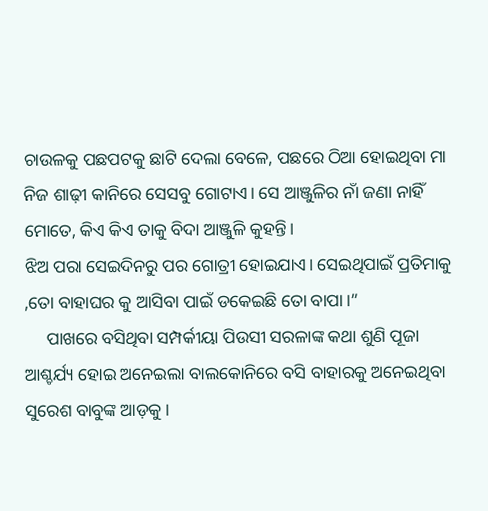ଚାଉଳକୁ ପଛପଟକୁ ଛାଟି ଦେଲା ବେଳେ, ପଛରେ ଠିଆ ହୋଇଥିବା ମା ନିଜ ଶାଢ଼ୀ କାନିରେ ସେସବୁ ଗୋଟାଏ। ସେ ଆଞ୍ଜୁଳିର ନାଁ ଜଣା ନାହିଁ ମୋତେ, କିଏ କିଏ ତାକୁ ବିଦା ଆଞ୍ଜୁଳି କୁହନ୍ତି।
ଝିଅ ପରା ସେଇଦିନରୁ ପର ଗୋତ୍ରୀ ହୋଇଯାଏ। ସେଇଥିପାଇଁ ପ୍ରତିମାକୁ ,ତୋ ବାହାଘର କୁ ଆସିବା ପାଇଁ ଡକେଇଛି ତୋ ବାପା।”
     ପାଖରେ ବସିଥିବା ସମ୍ପର୍କୀୟା ପିଉସୀ ସରଳାଙ୍କ କଥା ଶୁଣି ପୂଜା ଆଶ୍ଚର୍ଯ୍ୟ ହୋଇ ଅନେଇଲା ବାଲକୋନିରେ ବସି ବାହାରକୁ ଅନେଇଥିବା ସୁରେଶ ବାବୁଙ୍କ ଆଡ଼କୁ।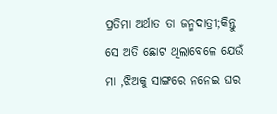ପ୍ରତିମା ଅର୍ଥାତ ତା ଜନ୍ମଦାତ୍ରୀ;କିନ୍ତୁ ସେ ଅତି ଛୋଟ ଥିଲାବେଳେ ଯେଉଁ ମା ,ଝିଅକୁ ସାଙ୍ଗରେ ନନେଇ ଘର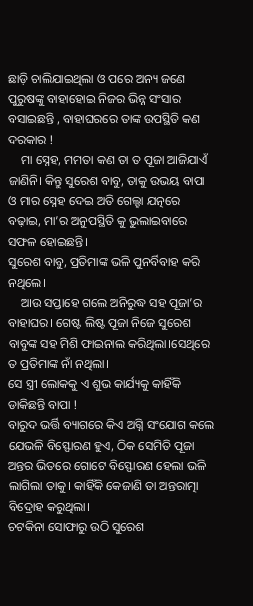ଛାଡ଼ି ଚାଲିଯାଇଥିଲା ଓ ପରେ ଅନ୍ୟ ଜଣେ ପୁରୁଷଙ୍କୁ ବାହାହୋଇ ନିଜର ଭିନ୍ନ ସଂସାର ବସାଇଛନ୍ତି , ବାହାଘରରେ ତାଙ୍କ ଉପସ୍ଥିତି କଣ ଦରକାର !
    ମା ସ୍ନେହ, ମମତା କଣ ତା ତ ପୂଜା ଆଜିଯାଏଁ ଜାଣିନି। କିନ୍ତୁ ସୁରେଶ ବାବୁ, ତାକୁ ଉଭୟ ବାପା ଓ ମାର ସ୍ନେହ ଦେଇ ଅତି ଗେଲ୍ହା ଯତ୍ନରେ ବଢ଼ାଇ, ମା’ର ଅନୁପସ୍ଥିତି କୁ ଭୁଲାଇବାରେ ସଫଳ ହୋଇଛନ୍ତି।
ସୁରେଶ ବାବୁ, ପ୍ରତିମାଙ୍କ ଭଳି ପୁନର୍ବିବାହ କରି ନଥିଲେ।
    ଆଉ ସପ୍ତାହେ ଗଲେ ଅନିରୁଦ୍ଧ ସହ ପୂଜା’ର ବାହାଘର। ଗେଷ୍ଟ ଲିଷ୍ଟ ପୂଜା ନିଜେ ସୁରେଶ ବାବୁଙ୍କ ସହ ମିଶି ଫାଇନାଲ କରିଥିଲା।ସେଥିରେ ତ ପ୍ରତିମାଙ୍କ ନାଁ ନଥିଲା।
ସେ ସ୍ତ୍ରୀ ଲୋକକୁ ଏ ଶୁଭ କାର୍ଯ୍ୟକୁ କାହିଁକି ଡାକିଛନ୍ତି ବାପା !
ବାରୁଦ ଭର୍ତ୍ତି ବ୍ୟାଗରେ କିଏ ଅଗ୍ନି ସଂଯୋଗ କଲେ ଯେଭଳି ବିସ୍ଫୋରଣ ହୁଏ, ଠିକ ସେମିତି ପୂଜା ଅନ୍ତର ଭିତରେ ଗୋଟେ ବିସ୍ଫୋରଣ ହେଲା ଭଳି ଲାଗିଲା ତାକୁ। କାହିଁକି କେଜାଣି ତା ଅନ୍ତରାତ୍ମା ବିଦ୍ରୋହ କରୁଥିଲା।
ଚଟକିନା ସୋଫାରୁ ଉଠି ସୁରେଶ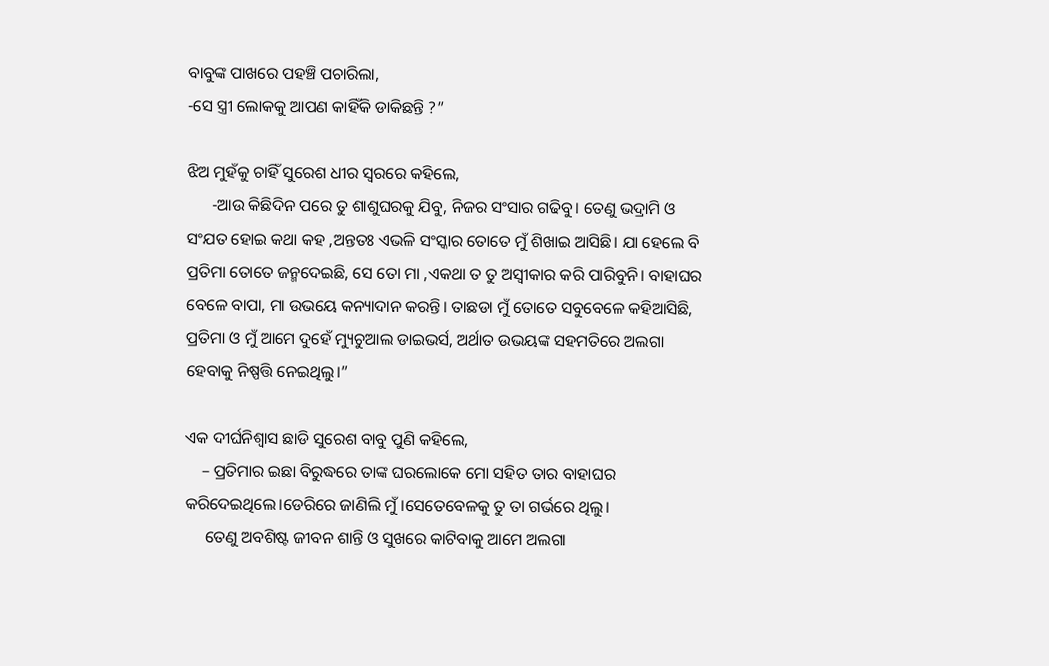ବାବୁଙ୍କ ପାଖରେ ପହଞ୍ଚି ପଚାରିଲା,
-ସେ ସ୍ତ୍ରୀ ଲୋକକୁ ଆପଣ କାହିଁକି ଡାକିଛନ୍ତି ?”

ଝିଅ ମୁହଁକୁ ଚାହିଁ ସୁରେଶ ଧୀର ସ୍ୱରରେ କହିଲେ,
      -ଆଉ କିଛିଦିନ ପରେ ତୁ ଶାଶୁଘରକୁ ଯିବୁ, ନିଜର ସଂସାର ଗଢିବୁ। ତେଣୁ ଭଦ୍ରାମି ଓ ସଂଯତ ହୋଇ କଥା କହ ,ଅନ୍ତତଃ ଏଭଳି ସଂସ୍କାର ତୋତେ ମୁଁ ଶିଖାଇ ଆସିଛି। ଯା ହେଲେ ବି ପ୍ରତିମା ତୋତେ ଜନ୍ମଦେଇଛି, ସେ ତୋ ମା ,ଏକଥା ତ ତୁ ଅସ୍ବୀକାର କରି ପାରିବୁନି। ବାହାଘର ବେଳେ ବାପା, ମା ଉଭୟେ କନ୍ୟାଦାନ କରନ୍ତି। ତାଛଡା ମୁଁ ତୋତେ ସବୁବେଳେ କହିଆସିଛି, ପ୍ରତିମା ଓ ମୁଁ ଆମେ ଦୁହେଁ ମ୍ୟୁଚୁଆଲ ଡାଇଭର୍ସ, ଅର୍ଥାତ ଉଭୟଙ୍କ ସହମତିରେ ଅଲଗା ହେବାକୁ ନିଷ୍ପତ୍ତି ନେଇଥିଲୁ।”

ଏକ ଦୀର୍ଘନିଶ୍ବାସ ଛାଡି ସୁରେଶ ବାବୁ ପୁଣି କହିଲେ,
    – ପ୍ରତିମାର ଇଛା ବିରୁଦ୍ଧରେ ତାଙ୍କ ଘରଲୋକେ ମୋ ସହିତ ତାର ବାହାଘର କରିଦେଇଥିଲେ।ଡେରିରେ ଜାଣିଲି ମୁଁ।ସେତେବେଳକୁ ତୁ ତା ଗର୍ଭରେ ଥିଲୁ।
     ତେଣୁ ଅବଶିଷ୍ଟ ଜୀବନ ଶାନ୍ତି ଓ ସୁଖରେ କାଟିବାକୁ ଆମେ ଅଲଗା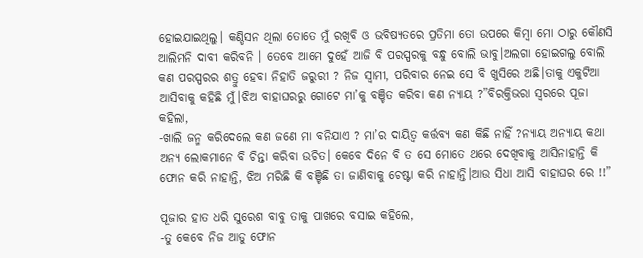ହୋଇଯାଇଥିଲୁ। କଣ୍ଡିସନ ଥିଲା ତୋତେ ମୁଁ ରଖିବି ଓ ଭବିଷ୍ୟତରେ ପ୍ରତିମା ତୋ ଉପରେ କିମ୍ବା ମୋ ଠାରୁ କୌଣସି ଆଲିମନି ଦାବୀ କରିବନି । ତେବେ ଆମେ ଦୁହେଁ ଆଜି ବି ପରସ୍ପରକୁ ବନ୍ଧୁ ବୋଲି ଭାବୁ।ଅଲଗା ହୋଇଗଲୁ ବୋଲି କଣ ପରସ୍ପରର ଶତ୍ରୁ ହେବା ନିହାତି ଜରୁରୀ ? ନିଜ ସ୍ୱାମୀ, ପରିବାର ନେଇ ସେ ବି ଖୁସିରେ ଅଛି।ତାକୁ ଏକୁଟିଆ ଆସିବାକୁ କହିଛି ମୁଁ।ଝିଅ ବାହାଘରରୁ ଗୋଟେ ମା’କୁ ବଞ୍ଚିତ କରିବା କଣ ନ୍ୟାୟ ?”ବିରକ୍ତିଭରା ସ୍ୱରରେ ପୂଜା କହିଲା,
-ଖାଲି ଜନ୍ମ କରିଦେଲେ କଣ ଜଣେ ମା ବନିଯାଏ ? ମା’ର ଦାୟିତ୍ୱ କର୍ତ୍ତବ୍ୟ କଣ କିଛି ନାହିଁ ?ନ୍ୟାୟ ଅନ୍ୟାୟ କଥା ଅନ୍ୟ ଲୋକମାନେ ବି ଚିନ୍ତା କରିବା ଉଚିତ। କେବେ ଦିନେ ବି ତ ସେ ମୋତେ ଥରେ ଦେଖିବାକୁ ଆସିନାହାନ୍ତି କି ଫୋନ କରି ନାହାନ୍ତି, ଝିଅ ମରିଛି କି ବଞ୍ଚିଛି ତା ଜାଣିବାକୁ ଚେଷ୍ଟା କରି ନାହାନ୍ତି।ଆଉ ସିଧା ଆସି ବାହାଘର ରେ !!”

ପୂଜାର ହାତ ଧରି ସୁରେଶ ବାବୁ ତାକୁ ପାଖରେ ବସାଇ କହିଲେ,
-ତୁ କେବେ ନିଜ ଆଡୁ ଫୋନ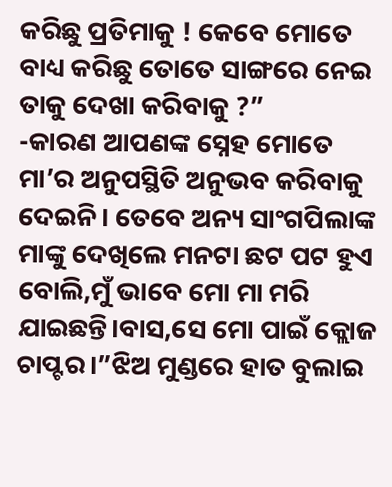କରିଛୁ ପ୍ରତିମାକୁ ! କେବେ ମୋତେ ବାଧ୍ୟ କରିଛୁ ତୋତେ ସାଙ୍ଗରେ ନେଇ ତାକୁ ଦେଖା କରିବାକୁ ?”
-କାରଣ ଆପଣଙ୍କ ସ୍ନେହ ମୋତେ ମା’ର ଅନୁପସ୍ଥିତି ଅନୁଭବ କରିବାକୁ ଦେଇନି। ତେବେ ଅନ୍ୟ ସାଂଗପିଲାଙ୍କ ମାଙ୍କୁ ଦେଖିଲେ ମନଟା ଛଟ ପଟ ହୁଏ ବୋଲି,ମୁଁ ଭାବେ ମୋ ମା ମରି ଯାଇଛନ୍ତି।ବାସ,ସେ ମୋ ପାଇଁ କ୍ଲୋଜ ଚାପ୍ଟର।”ଝିଅ ମୁଣ୍ଡରେ ହାତ ବୁଲାଇ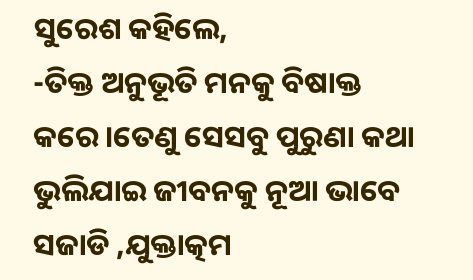ସୁରେଶ କହିଲେ,
-ତିକ୍ତ ଅନୁଭୂତି ମନକୁ ବିଷାକ୍ତ କରେ।ତେଣୁ ସେସବୁ ପୁରୁଣା କଥା ଭୁଲିଯାଇ ଜୀବନକୁ ନୂଆ ଭାବେ ସଜାଡି ,ଯୁକ୍ତାତ୍କମ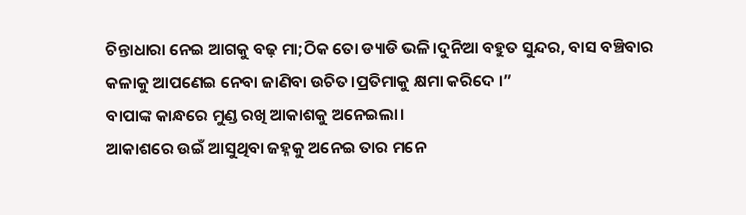ଚିନ୍ତାଧାରା ନେଇ ଆଗକୁ ବଢ଼ ମା;ଠିକ ତୋ ଡ୍ୟାଡି ଭଳି।ଦୁନିଆ ବହୁତ ସୁନ୍ଦର, ବାସ ବଞ୍ଚିବାର କଳାକୁ ଆପଣେଇ ନେବା ଜାଣିବା ଉଚିତ।ପ୍ରତିମାକୁ କ୍ଷମା କରିଦେ ।”
ବାପାଙ୍କ କାନ୍ଧରେ ମୁଣ୍ଡ ରଖି ଆକାଶକୁ ଅନେଇଲା।
ଆକାଶରେ ଉଇଁ ଆସୁଥିବା ଜହ୍ନକୁ ଅନେଇ ତାର ମନେ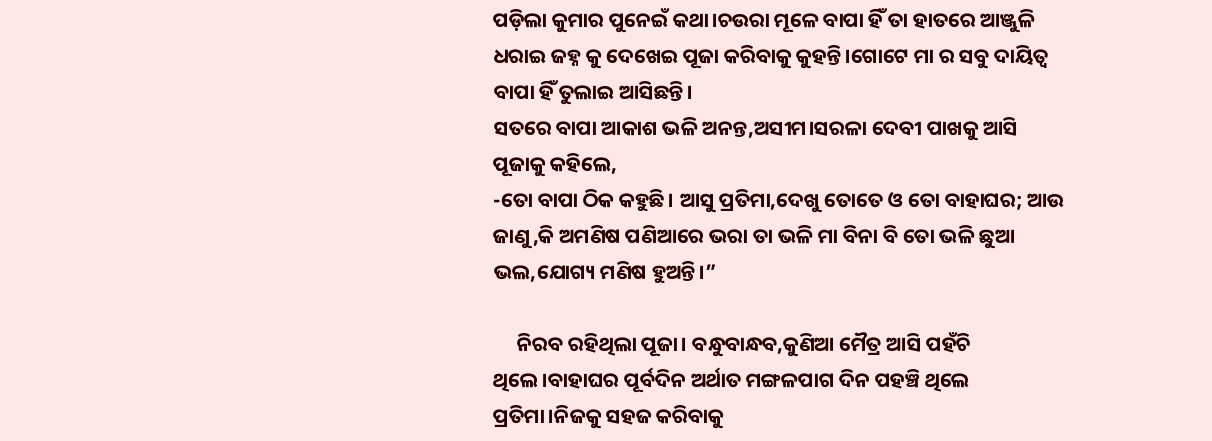ପଡ଼ିଲା କୁମାର ପୁନେଇଁ କଥା।ଚଉରା ମୂଳେ ବାପା ହିଁ ତା ହାତରେ ଆଞ୍ଜୁଳି ଧରାଇ ଜହ୍ନ କୁ ଦେଖେଇ ପୂଜା କରିବାକୁ କୁହନ୍ତି।ଗୋଟେ ମା ର ସବୁ ଦାୟିତ୍ୱ ବାପା ହିଁ ତୁଲାଇ ଆସିଛନ୍ତି।
ସତରେ ବାପା ଆକାଶ ଭଳି ଅନନ୍ତ,ଅସୀମ।ସରଳା ଦେବୀ ପାଖକୁ ଆସି ପୂଜାକୁ କହିଲେ,
-ତୋ ବାପା ଠିକ କହୁଛି। ଆସୁ ପ୍ରତିମା,ଦେଖୁ ତୋତେ ଓ ତୋ ବାହାଘର; ଆଉ ଜାଣୁ,କି ଅମଣିଷ ପଣିଆରେ ଭରା ତା ଭଳି ମା ବିନା ବି ତୋ ଭଳି ଛୁଆ ଭଲ,ଯୋଗ୍ୟ ମଣିଷ ହୁଅନ୍ତି।”

     ନିରବ ରହିଥିଲା ପୂଜା। ବନ୍ଧୁବାନ୍ଧବ,କୁଣିଆ ମୈତ୍ର ଆସି ପହଁଚି ଥିଲେ।ବାହାଘର ପୂର୍ବଦିନ ଅର୍ଥାତ ମଙ୍ଗଳପାଗ ଦିନ ପହଞ୍ଚି ଥିଲେ ପ୍ରତିମା।ନିଜକୁ ସହଜ କରିବାକୁ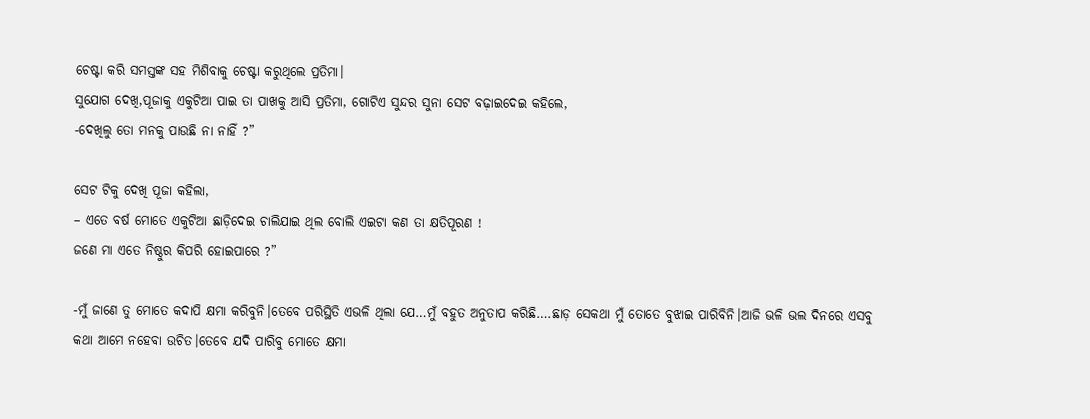ଚେଷ୍ଟା କରି ସମସ୍ତଙ୍କ ସହ ମିଶିବାକୁ ଚେଷ୍ଟା କରୁଥିଲେ ପ୍ରତିମା।
ସୁଯୋଗ ଦେଖି,ପୂଜାକୁ ଏକୁଟିଆ ପାଇ ତା ପାଖକୁ ଆସି ପ୍ରତିମା, ଗୋଟିଏ ସୁନ୍ଦର ସୁନା ସେଟ ବଢ଼ାଇଦେଇ କହିଲେ,
-ଦେଖିଲୁ ତୋ ମନକୁ ପାଉଛି ନା ନାହିଁ ?”

ସେଟ ଟିକୁ ଦେଖି ପୂଜା କହିଲା,
– ଏତେ ବର୍ଷ ମୋତେ ଏକୁଟିଆ ଛାଡ଼ିଦେଇ ଚାଲିଯାଇ ଥିଲ ବୋଲି ଏଇଟା କଣ ତା କ୍ଷତିପୂରଣ !
ଜଣେ ମା ଏତେ ନିଷ୍ଠୁର କିପରି ହୋଇପାରେ ?”

-ମୁଁ ଜାଣେ ତୁ ମୋତେ କଦାପି କ୍ଷମା କରିବୁନି।ତେବେ ପରିସ୍ଥିତି ଏଭଳି ଥିଲା ଯେ…ମୁଁ ବହୁତ ଅନୁତାପ କରିଛି….ଛାଡ଼ ସେକଥା ମୁଁ ତୋତେ ବୁଝାଇ ପାରିବିନି।ଆଜି ଭଳି ଭଲ ଦିନରେ ଏସବୁ କଥା ଆମେ ନହେବା ଉଚିତ।ତେବେ ଯଦି ପାରିବୁ ମୋତେ କ୍ଷମା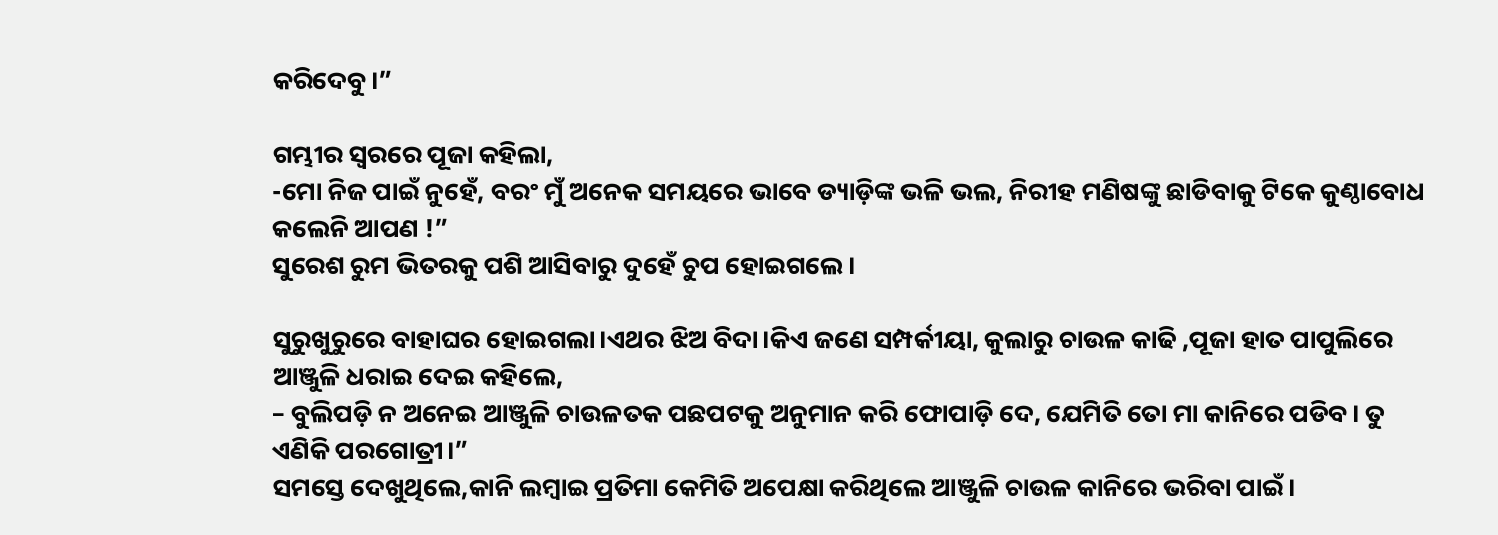କରିଦେବୁ।”

ଗମ୍ଭୀର ସ୍ୱରରେ ପୂଜା କହିଲା,
-ମୋ ନିଜ ପାଇଁ ନୁହେଁ, ବରଂ ମୁଁ ଅନେକ ସମୟରେ ଭାବେ ଡ୍ୟାଡ଼ିଙ୍କ ଭଳି ଭଲ, ନିରୀହ ମଣିଷଙ୍କୁ ଛାଡିବାକୁ ଟିକେ କୁଣ୍ଠାବୋଧ କଲେନି ଆପଣ !”
ସୁରେଶ ରୁମ ଭିତରକୁ ପଶି ଆସିବାରୁ ଦୁହେଁ ଚୁପ ହୋଇଗଲେ।

ସୁରୁଖୁରୁରେ ବାହାଘର ହୋଇଗଲା।ଏଥର ଝିଅ ବିଦା।କିଏ ଜଣେ ସମ୍ପର୍କୀୟା, କୁଲାରୁ ଚାଉଳ କାଢି ,ପୂଜା ହାତ ପାପୁଲିରେ ଆଞ୍ଜୁଳି ଧରାଇ ଦେଇ କହିଲେ,
– ବୁଲିପଡ଼ି ନ ଅନେଇ ଆଞ୍ଜୁଳି ଚାଉଳତକ ପଛପଟକୁ ଅନୁମାନ କରି ଫୋପାଡ଼ି ଦେ, ଯେମିତି ତୋ ମା କାନିରେ ପଡିବ। ତୁ ଏଣିକି ପରଗୋତ୍ରୀ।”
ସମସ୍ତେ ଦେଖୁଥିଲେ,କାନି ଲମ୍ବାଇ ପ୍ରତିମା କେମିତି ଅପେକ୍ଷା କରିଥିଲେ ଆଞ୍ଜୁଳି ଚାଉଳ କାନିରେ ଭରିବା ପାଇଁ।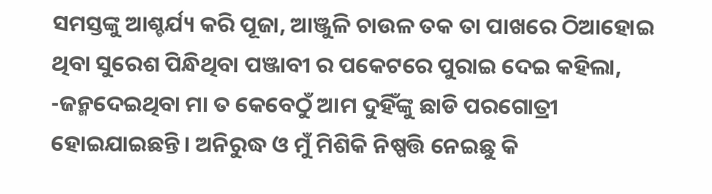ସମସ୍ତଙ୍କୁ ଆଶ୍ଚର୍ଯ୍ୟ କରି ପୂଜା, ଆଞ୍ଜୁଳି ଚାଉଳ ତକ ତା ପାଖରେ ଠିଆହୋଇ ଥିବା ସୁରେଶ ପିନ୍ଧିଥିବା ପଞ୍ଜାବୀ ର ପକେଟରେ ପୁରାଇ ଦେଇ କହିଲା,
-ଜନ୍ମଦେଇଥିବା ମା ତ କେବେଠୁଁ ଆମ ଦୁହିଁଙ୍କୁ ଛାଡି ପରଗୋତ୍ରୀ ହୋଇଯାଇଛନ୍ତି। ଅନିରୁଦ୍ଧ ଓ ମୁଁ ମିଶିକି ନିଷ୍ପତ୍ତି ନେଇଛୁ କି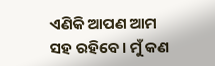ଏଣିକି ଆପଣ ଆମ ସହ ରହିବେ। ମୁଁ କଣ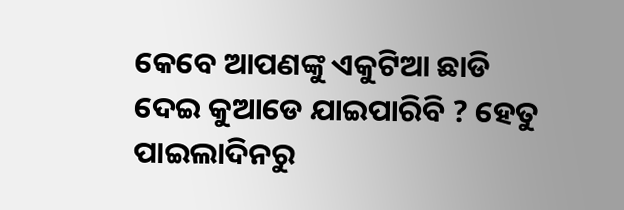କେବେ ଆପଣଙ୍କୁ ଏକୁଟିଆ ଛାଡି ଦେଇ କୁଆଡେ ଯାଇପାରିବି ? ହେତୁ ପାଇଲାଦିନରୁ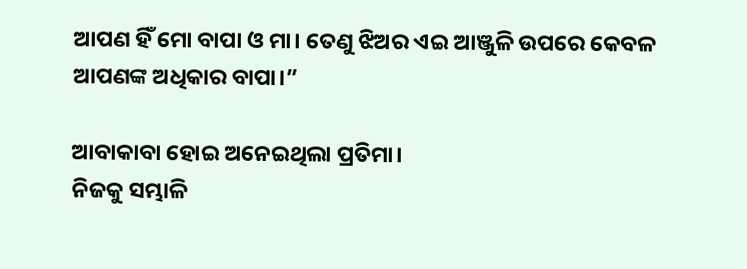ଆପଣ ହିଁ ମୋ ବାପା ଓ ମା। ତେଣୁ ଝିଅର ଏଇ ଆଞ୍ଜୁଳି ଉପରେ କେବଳ ଆପଣଙ୍କ ଅଧିକାର ବାପା।”

ଆବାକାବା ହୋଇ ଅନେଇଥିଲା ପ୍ରତିମା।
ନିଜକୁ ସମ୍ଭାଳି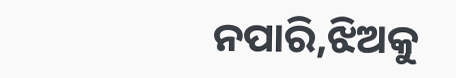ନପାରି,ଝିଅକୁ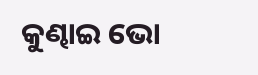କୁଣ୍ଢାଇ ଭୋ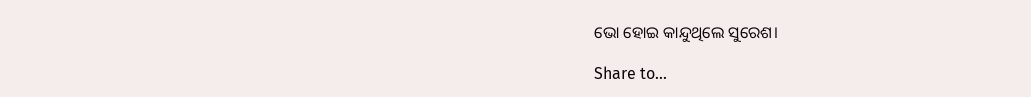ଭୋ ହୋଇ କାନ୍ଦୁଥିଲେ ସୁରେଶ।

Share to...